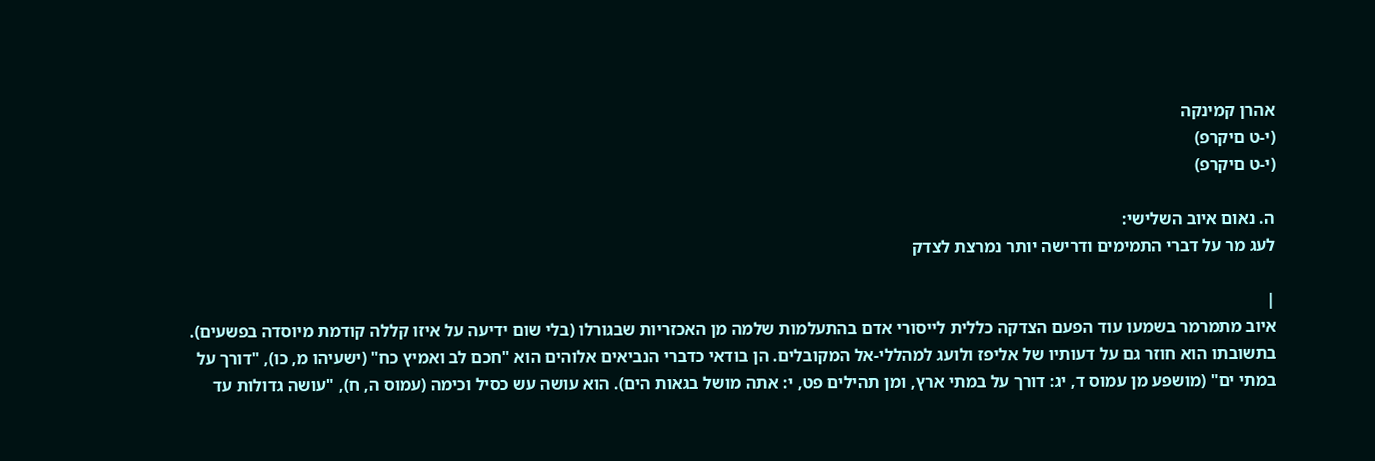אהרן קמינקה
(י-ט םיקרפ)
(י-ט םיקרפ)

ה. נאום איוב השלישי:
לעג מר על דברי התמימים ודרישה יותר נמרצת לצדק

|
איוב מתמרמר בשמעו עוד הפעם הצדקה כללית לייסורי אדם בהתעלמות שלמה מן האכזריות שבגורלו (בלי שום ידיעה על איזו קללה קודמת מיוסדה בפשעים). בתשובתו הוא חוזר גם על דעותיו של אליפז ולועג למהללי-אל המקובלים. הן בודאי כדברי הנביאים אלוהים הוא "חכם לב ואמיץ כח" (ישעיהו מ, כו), "דורך על במתי ים" (מושפע מן עמוס ד, יג: דורך על במתי ארץ, ומן תהילים פט, י: אתה מושל בגאות הים). הוא עושה עש כסיל וכימה (עמוס ה, ח), "עושה גדולות עד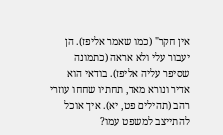אין חקר" (כמו שאמר אליפז). הן יעבור עלי ולא אראה (כתמונה שסיפר עליה אליפז). בודאי הוא אדיר ונורא מאד, תחתיו שחחו עוזרי רהב (תהילים פט, יא). איך אוכל להתייצב למשפט עמו?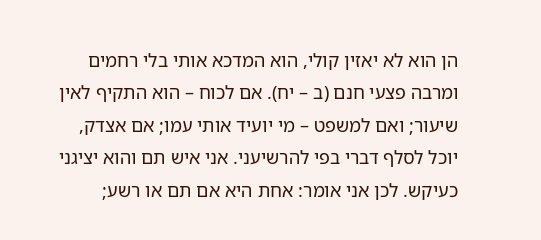הן הוא לא יאזין קולי, הוא המדכא אותי בלי רחמים ומרבה פצעי חנם (ב – יח). אם לכוח – הוא התקיף לאין שיעור; ואם למשפט – מי יועיד אותי עמו; אם אצדק, יוכל לסלף דברי בפי להרשיעני. אני איש תם והוא יציגני כעיקש. לכן אני אומר: אחת היא אם תם או רשע;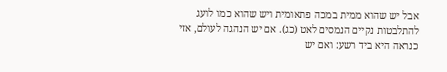אבל יש שהוא ממית במכה פתאומית ויש שהוא כמו לועג להתלבטות נקיים הנמסים לאט (כג). אם יש הנהגה לעולם, אזי כנראה היא ביד רשע: ואם יש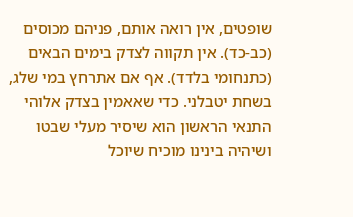שופטים, אין רואה אותם, פניהם מכוסים (כב-כד). אין תקווה לצדק בימים הבאים (כתנחומי בלדד). אף אם אתרחץ במי שלג, בשחת יטבלני. כדי שאאמין בצדק אלוהי התנאי הראשון הוא שיסיר מעלי שבטו ושיהיה בינינו מוכיח שיוכל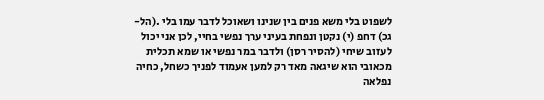לשפוט בלי משא פנים בין שנינו ושאוכל לדבר עמו בלי .(הל- גכ) דחפ (י) נקטן ונפחת בעיני ערך נפשי בחיי, לכן אני יכול לעזוב שיחי (להסיר רסן) ולדבר במר נפשי או שמא תכלית מכאובי הוא שיגאה מאד רק למען אעמוד לפניך כשחל, כחיה נפלאה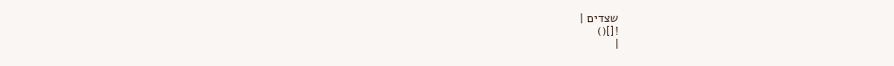שצדים |
![]()
|